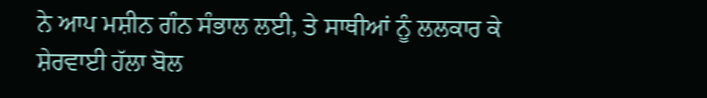ਨੇ ਆਪ ਮਸ਼ੀਨ ਗੰਨ ਸੰਭਾਲ ਲਈ, ਤੇ ਸਾਥੀਆਂ ਨੂੰ ਲਲਕਾਰ ਕੇ ਸ਼ੇਰਵਾਈ ਹੱਲਾ ਬੋਲ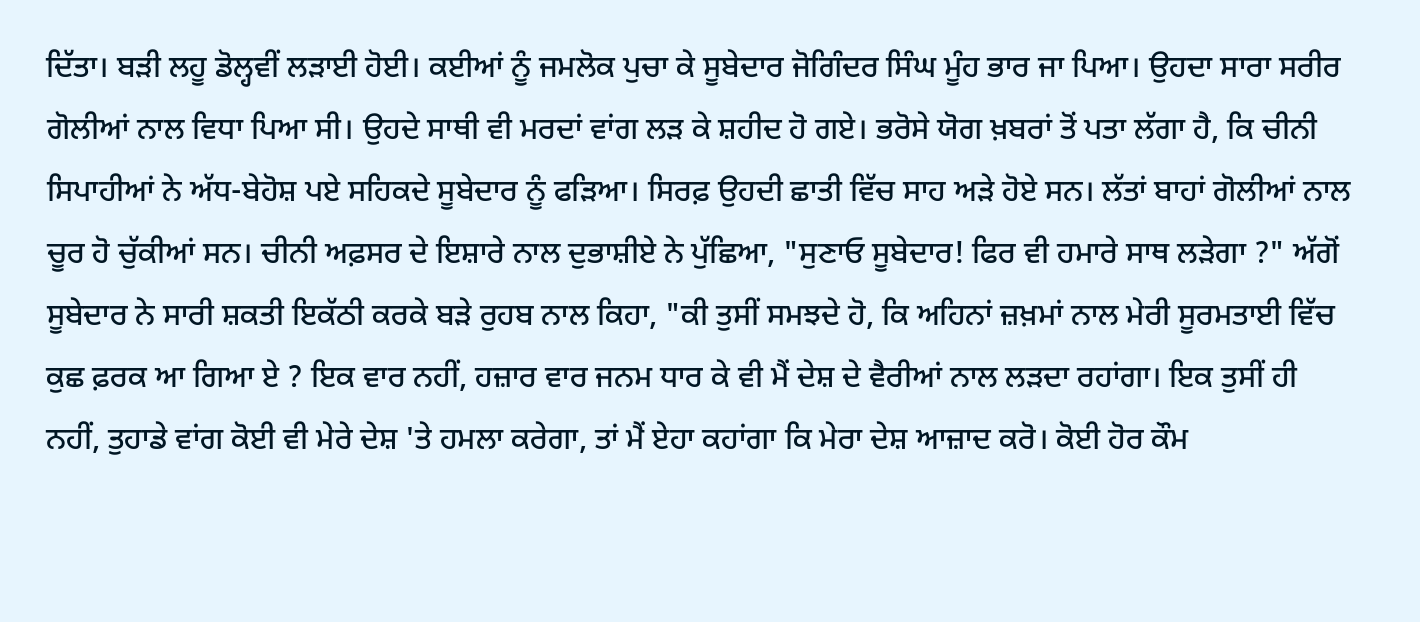ਦਿੱਤਾ। ਬੜੀ ਲਹੂ ਡੋਲ੍ਹਵੀਂ ਲੜਾਈ ਹੋਈ। ਕਈਆਂ ਨੂੰ ਜਮਲੋਕ ਪੁਚਾ ਕੇ ਸੂਬੇਦਾਰ ਜੋਗਿੰਦਰ ਸਿੰਘ ਮੂੰਹ ਭਾਰ ਜਾ ਪਿਆ। ਉਹਦਾ ਸਾਰਾ ਸਰੀਰ ਗੋਲੀਆਂ ਨਾਲ ਵਿਧਾ ਪਿਆ ਸੀ। ਉਹਦੇ ਸਾਥੀ ਵੀ ਮਰਦਾਂ ਵਾਂਗ ਲੜ ਕੇ ਸ਼ਹੀਦ ਹੋ ਗਏ। ਭਰੋਸੇ ਯੋਗ ਖ਼ਬਰਾਂ ਤੋਂ ਪਤਾ ਲੱਗਾ ਹੈ, ਕਿ ਚੀਨੀ ਸਿਪਾਹੀਆਂ ਨੇ ਅੱਧ-ਬੇਹੋਸ਼ ਪਏ ਸਹਿਕਦੇ ਸੂਬੇਦਾਰ ਨੂੰ ਫੜਿਆ। ਸਿਰਫ਼ ਉਹਦੀ ਛਾਤੀ ਵਿੱਚ ਸਾਹ ਅੜੇ ਹੋਏ ਸਨ। ਲੱਤਾਂ ਬਾਹਾਂ ਗੋਲੀਆਂ ਨਾਲ ਚੂਰ ਹੋ ਚੁੱਕੀਆਂ ਸਨ। ਚੀਨੀ ਅਫ਼ਸਰ ਦੇ ਇਸ਼ਾਰੇ ਨਾਲ ਦੁਭਾਸ਼ੀਏ ਨੇ ਪੁੱਛਿਆ, "ਸੁਣਾਓ ਸੂਬੇਦਾਰ! ਫਿਰ ਵੀ ਹਮਾਰੇ ਸਾਥ ਲੜੇਗਾ ?" ਅੱਗੋਂ ਸੂਬੇਦਾਰ ਨੇ ਸਾਰੀ ਸ਼ਕਤੀ ਇਕੱਠੀ ਕਰਕੇ ਬੜੇ ਰੁਹਬ ਨਾਲ ਕਿਹਾ, "ਕੀ ਤੁਸੀਂ ਸਮਝਦੇ ਹੋ, ਕਿ ਅਹਿਨਾਂ ਜ਼ਖ਼ਮਾਂ ਨਾਲ ਮੇਰੀ ਸੂਰਮਤਾਈ ਵਿੱਚ ਕੁਛ ਫ਼ਰਕ ਆ ਗਿਆ ਏ ? ਇਕ ਵਾਰ ਨਹੀਂ, ਹਜ਼ਾਰ ਵਾਰ ਜਨਮ ਧਾਰ ਕੇ ਵੀ ਮੈਂ ਦੇਸ਼ ਦੇ ਵੈਰੀਆਂ ਨਾਲ ਲੜਦਾ ਰਹਾਂਗਾ। ਇਕ ਤੁਸੀਂ ਹੀ ਨਹੀਂ, ਤੁਹਾਡੇ ਵਾਂਗ ਕੋਈ ਵੀ ਮੇਰੇ ਦੇਸ਼ 'ਤੇ ਹਮਲਾ ਕਰੇਗਾ, ਤਾਂ ਮੈਂ ਏਹਾ ਕਹਾਂਗਾ ਕਿ ਮੇਰਾ ਦੇਸ਼ ਆਜ਼ਾਦ ਕਰੋ। ਕੋਈ ਹੋਰ ਕੌਮ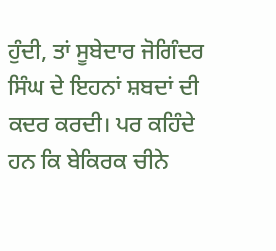ਹੁੰਦੀ, ਤਾਂ ਸੂਬੇਦਾਰ ਜੋਗਿੰਦਰ ਸਿੰਘ ਦੇ ਇਹਨਾਂ ਸ਼ਬਦਾਂ ਦੀ ਕਦਰ ਕਰਦੀ। ਪਰ ਕਹਿੰਦੇ ਹਨ ਕਿ ਬੇਕਿਰਕ ਚੀਨੇ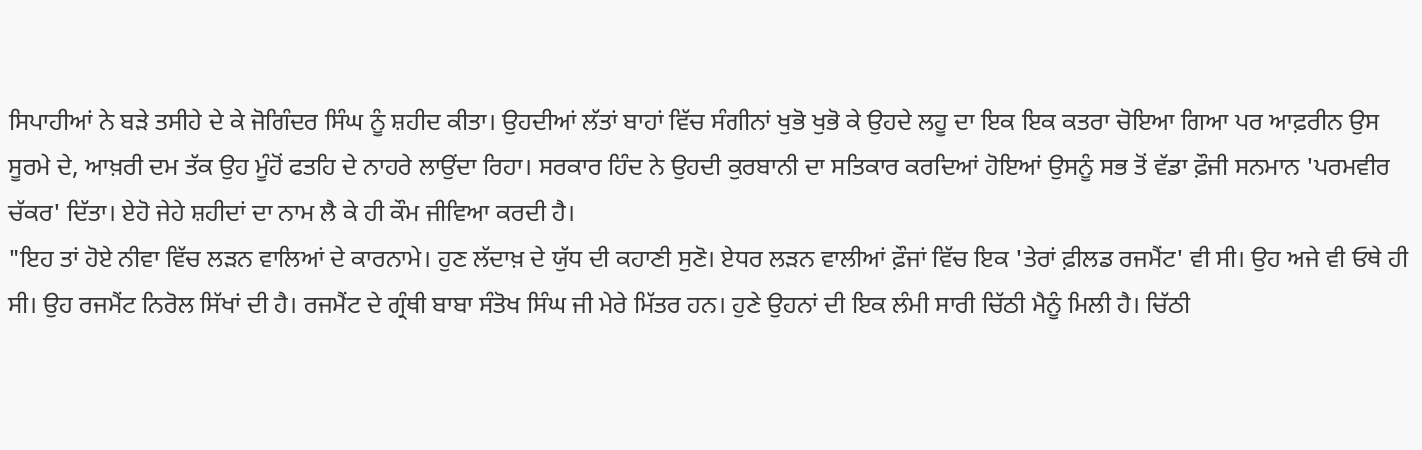ਸਿਪਾਹੀਆਂ ਨੇ ਬੜੇ ਤਸੀਹੇ ਦੇ ਕੇ ਜੋਗਿੰਦਰ ਸਿੰਘ ਨੂੰ ਸ਼ਹੀਦ ਕੀਤਾ। ਉਹਦੀਆਂ ਲੱਤਾਂ ਬਾਹਾਂ ਵਿੱਚ ਸੰਗੀਨਾਂ ਖੁਭੋ ਖੁਭੋ ਕੇ ਉਹਦੇ ਲਹੂ ਦਾ ਇਕ ਇਕ ਕਤਰਾ ਚੋਇਆ ਗਿਆ ਪਰ ਆਫ਼ਰੀਨ ਉਸ ਸੂਰਮੇ ਦੇ, ਆਖ਼ਰੀ ਦਮ ਤੱਕ ਉਹ ਮੂੰਹੋਂ ਫਤਹਿ ਦੇ ਨਾਹਰੇ ਲਾਉਂਦਾ ਰਿਹਾ। ਸਰਕਾਰ ਹਿੰਦ ਨੇ ਉਹਦੀ ਕੁਰਬਾਨੀ ਦਾ ਸਤਿਕਾਰ ਕਰਦਿਆਂ ਹੋਇਆਂ ਉਸਨੂੰ ਸਭ ਤੋਂ ਵੱਡਾ ਫ਼ੌਜੀ ਸਨਮਾਨ 'ਪਰਮਵੀਰ ਚੱਕਰ' ਦਿੱਤਾ। ਏਹੋ ਜੇਹੇ ਸ਼ਹੀਦਾਂ ਦਾ ਨਾਮ ਲੈ ਕੇ ਹੀ ਕੌਮ ਜੀਵਿਆ ਕਰਦੀ ਹੈ।
"ਇਹ ਤਾਂ ਹੋਏ ਨੀਵਾ ਵਿੱਚ ਲੜਨ ਵਾਲਿਆਂ ਦੇ ਕਾਰਨਾਮੇ। ਹੁਣ ਲੱਦਾਖ਼ ਦੇ ਯੁੱਧ ਦੀ ਕਹਾਣੀ ਸੁਣੋ। ਏਧਰ ਲੜਨ ਵਾਲੀਆਂ ਫ਼ੌਜਾਂ ਵਿੱਚ ਇਕ 'ਤੇਰਾਂ ਫ਼ੀਲਡ ਰਜਮੈਂਟ' ਵੀ ਸੀ। ਉਹ ਅਜੇ ਵੀ ਓਥੇ ਹੀ ਸੀ। ਉਹ ਰਜਮੈਂਟ ਨਿਰੋਲ ਸਿੱਖਾਂ ਦੀ ਹੈ। ਰਜਮੈਂਟ ਦੇ ਗ੍ਰੰਥੀ ਬਾਬਾ ਸੰਤੋਖ ਸਿੰਘ ਜੀ ਮੇਰੇ ਮਿੱਤਰ ਹਨ। ਹੁਣੇ ਉਹਨਾਂ ਦੀ ਇਕ ਲੰਮੀ ਸਾਰੀ ਚਿੱਠੀ ਮੈਨੂੰ ਮਿਲੀ ਹੈ। ਚਿੱਠੀ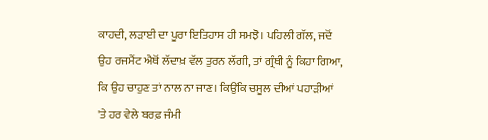ਕਾਹਦੀ, ਲੜਾਈ ਦਾ ਪੂਰਾ ਇਤਿਹਾਸ ਹੀ ਸਮਝੋ। ਪਹਿਲੀ ਗੱਲ, ਜਦੋਂ ਉਹ ਰਜਮੈਂਟ ਐਥੋਂ ਲੱਦਾਖ਼ ਵੱਲ ਤੁਰਨ ਲੱਗੀ, ਤਾਂ ਗ੍ਰੰਥੀ ਨੂੰ ਕਿਹਾ ਗਿਆ, ਕਿ ਉਹ ਚਾਹੁਣ ਤਾਂ ਨਾਲ ਨਾ ਜਾਣ। ਕਿਉਂਕਿ ਚਸੂਲ ਦੀਆਂ ਪਹਾੜੀਆਂ 'ਤੇ ਹਰ ਵੇਲੇ ਬਰਫ਼ ਜੰਮੀ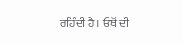ਰਹਿੰਦੀ ਹੈ। ਓਥੋਂ ਦੀ